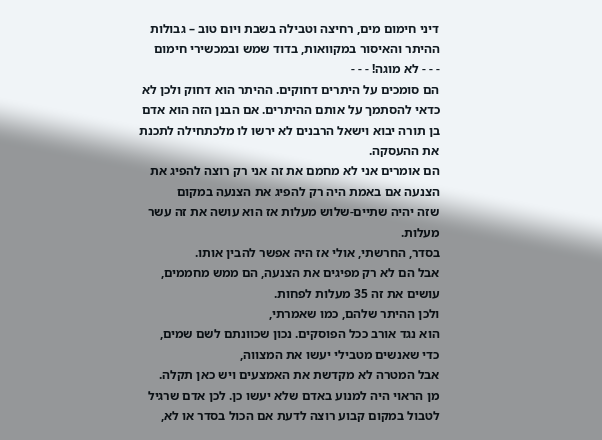דיני חימום מים, רחיצה וטבילה בשבת ויום טוב – גבולות ההיתר והאיסור במקוואות, בדוד שמש ובמכשירי חימום
- - - לא מוגה! - - -
הם סומכים על היתרים דחוקים. ההיתר הוא דחוק ולכן לא כדאי להסתמך על אותם ההיתרים. אם הבנן הזה הוא אדם בן תורה יבוא וישאל הרבנים לא ירשו לו מלכתחילה לתכנת את ההעסקה.
הם אומרים אני לא מחמם את זה אני רק רוצה להפיג את הצנעה אם באמת היה רק להפיג את הצנעה במקום
שזה יהיה שתיים-שלוש מעלות אז הוא עושה את זה עשר מעלות.
בסדר, החרשתי, אולי אז היה אפשר להבין אותו.
אבל הם לא רק מפיגים את הצנעה, הם ממש מחממים, עושים את זה 35 מעלות לפחות.
ולכן ההיתר שלהם, כמו שאמרתי,
הוא נגד אורב ככל הפוסקים. נכון שכוונתם לשם שמים,
כדי שאנשים מטבילי יעשו את המצווה,
אבל המטרה לא מקדשת את האמצעים ויש כאן תקלה.
מן הראוי היה למנוע באדם שלא יעשו כן. לכן אדם שרגיל לטבול במקום קבוע רוצה לדעת אם הכול בסדר או לא,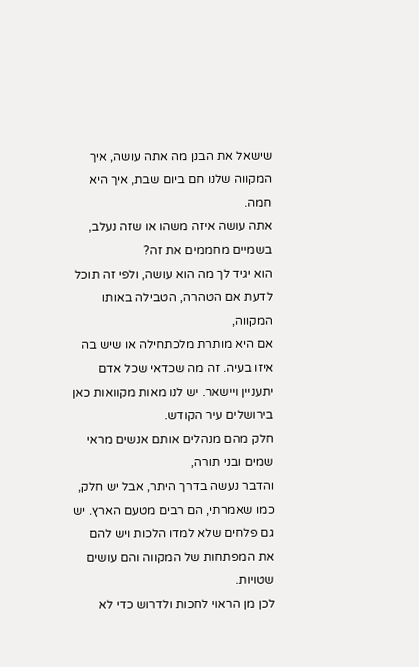שישאל את הבנן מה אתה עושה, איך המקווה שלנו חם ביום שבת, איך היא חמה.
אתה עושה איזה משהו או שזה נעלב, בשמיים מחממים את זה?
הוא יגיד לך מה הוא עושה, ולפי זה תוכל לדעת אם הטהרה, הטבילה באותו המקווה,
אם היא מותרת מלכתחילה או שיש בה איזו בעיה. זה מה שכדאי שכל אדם יתעניין ויישאר. יש לנו מאות מקוואות כאן בירושלים עיר הקודש.
חלק מהם מנהלים אותם אנשים מראי שמים ובני תורה,
והדבר נעשה בדרך היתר, אבל יש חלק, כמו שאמרתי, הם רבים מטעם הארץ. יש גם פלחים שלא למדו הלכות ויש להם את המפתחות של המקווה והם עושים שטויות.
לכן מן הראוי לחכות ולדרוש כדי לא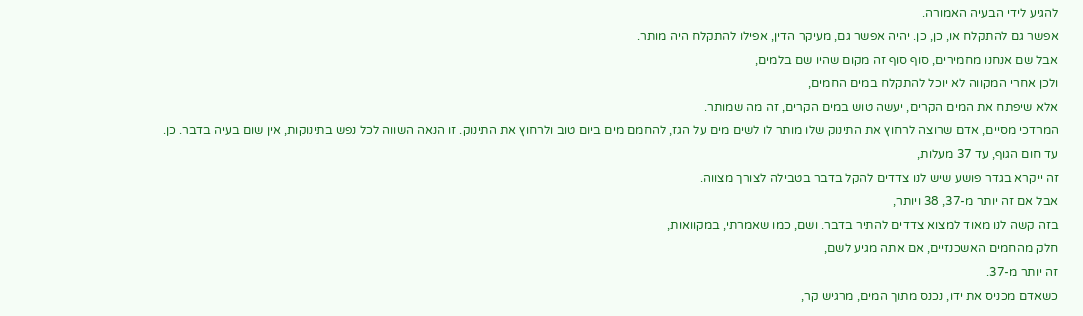להגיע לידי הבעיה האמורה.
אפשר גם להתקלח או, כן, כן. יהיה אפשר גם, מעיקר הדין, אפילו להתקלח היה מותר.
אבל שם אנחנו מחמירים, סוף סוף זה מקום שהיו שם בלמים,
ולכן אחרי המקווה לא יוכל להתקלח במים החמים,
אלא שיפתח את המים הקרים, יעשה טוש במים הקרים, זה מה שמותר.
המרדכי מסיים, אדם שרוצה לרחוץ את התינוק שלו מותר לו לשים מים על הגז, להחמם מים ביום טוב ולרחוץ את התינוק. זו הנאה השווה לכל נפש בתינוקות, אין שום בעיה בדבר. כן.
עד חום הגוף, עד 37 מעלות,
זה ייקרא בגדר פושע שיש לנו צדדים להקל בדבר בטבילה לצורך מצווה.
אבל אם זה יותר מ-37, 38 ויותר,
בזה קשה לנו מאוד למצוא צדדים להתיר בדבר. ושם, כמו שאמרתי, במקוואות,
חלק מהחמים האשכנזיים, אם אתה מגיע לשם,
זה יותר מ-37.
כשאדם מכניס את ידו, נכנס מתוך המים, מרגיש קר,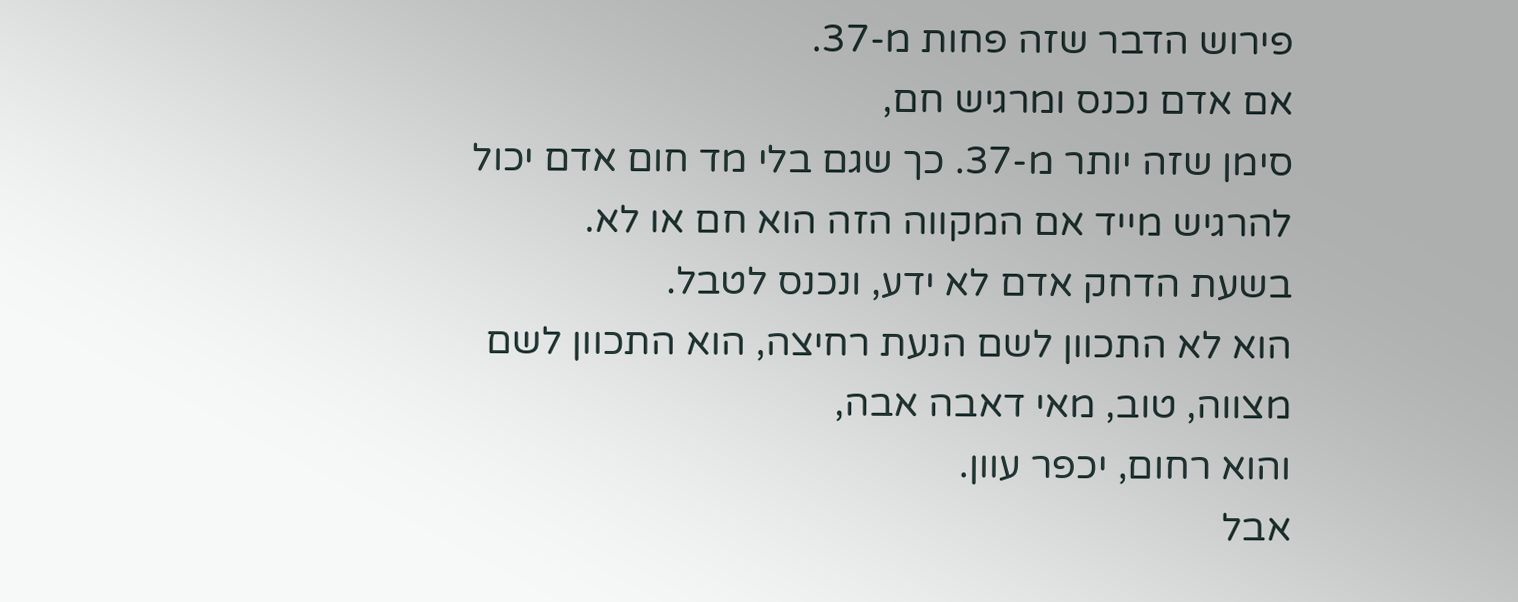פירוש הדבר שזה פחות מ-37.
אם אדם נכנס ומרגיש חם,
סימן שזה יותר מ-37. כך שגם בלי מד חום אדם יכול להרגיש מייד אם המקווה הזה הוא חם או לא.
בשעת הדחק אדם לא ידע, ונכנס לטבל.
הוא לא התכוון לשם הנעת רחיצה, הוא התכוון לשם מצווה, טוב, מאי דאבה אבה,
והוא רחום, יכפר עוון.
אבל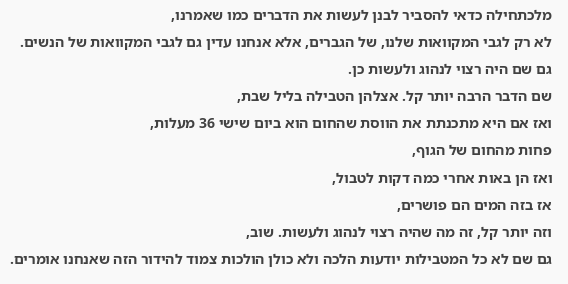מלכתחילה כדאי להסביר לבנן לעשות את הדברים כמו שאמרנו,
לא רק לגבי המקוואות שלנו, של הגברים, אלא אנחנו עדין גם לגבי המקוואות של הנשים.
גם שם היה רצוי לנהוג ולעשות כן.
שם הדבר הרבה יותר קל. אצלהן הטבילה בליל שבת,
ואז אם היא מתכנתת את הווסת שהחום הוא ביום שישי 36 מעלות,
פחות מהחום של הגוף,
ואז הן באות אחרי כמה דקות לטבול,
אז בזה המים הם פושרים,
וזה יותר קל, זה מה שהיה רצוי לנהוג ולעשות. שוב,
גם שם לא כל המטבילות יודעות הלכה ולא כולן הולכות צמוד להידור הזה שאנחנו אומרים.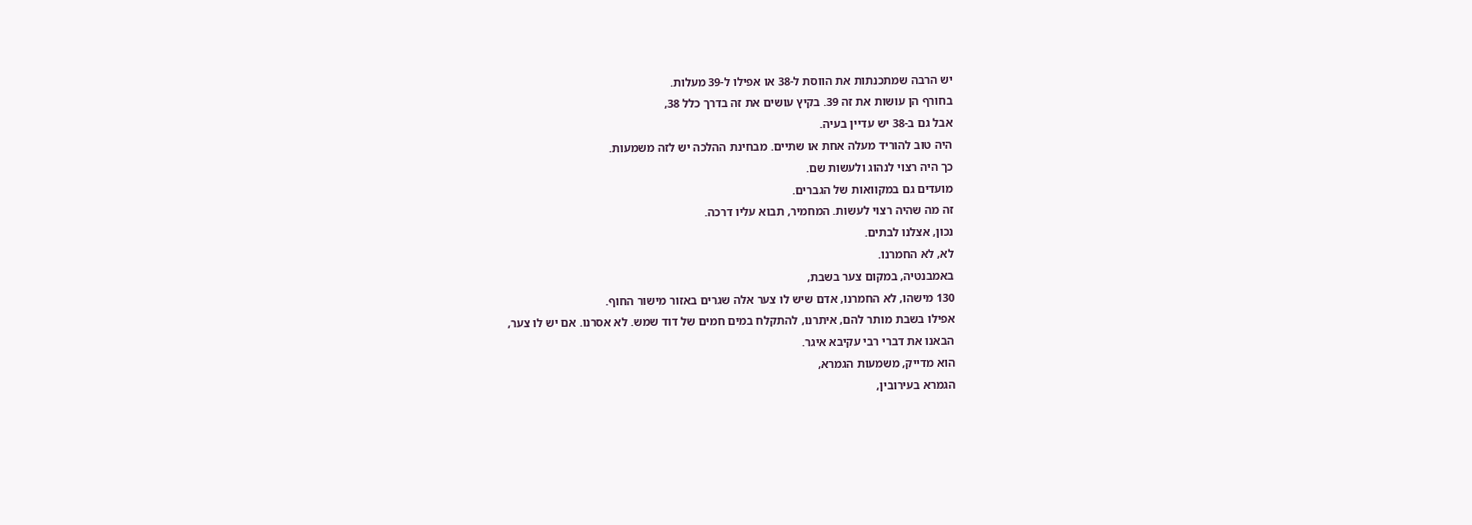יש הרבה שמתכנתות את הווסת ל-38 או אפילו ל-39 מעלות.
בחורף הן עושות את זה 39. בקיץ עושים את זה בדרך כלל 38,
אבל גם ב-38 יש עדיין בעיה.
היה טוב להוריד מעלה אחת או שתיים. מבחינת ההלכה יש לזה משמעות.
כך היה רצוי לנהוג ולעשות שם.
מועדים גם במקוואות של הגברים.
זה מה שהיה רצוי לעשות. המחמיר, תבוא עליו דרכה.
נכון, אצלנו לבתים.
לא, לא החמרנו.
באמבנטיה, במקום צער בשבת,
130 מישהו, לא החמרנו, אדם שיש לו צער אלה שגרים באזור מישור החוף.
אפילו בשבת מותר להם, איתרנו, להתקלח במים חמים של דוד שמש. לא אסרנו. אם יש לו צער,
הבאנו את דברי רבי עקיבא איגר.
הוא מדייק, משמעות הגמרא,
הגמרא בעירובין,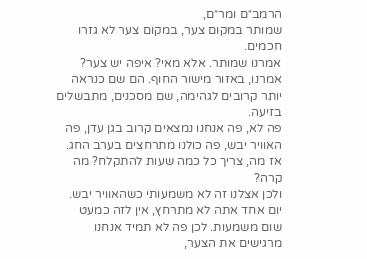הרמב״ם ומר״ם,
שמותר במקום צער, במקום צער לא גזרו חכמים.
אמרנו שמותר. אלא מאי? איפה יש צער? אמרנו, באזור מישור החוף. הם שם כנראה יותר קרובים לגהימה, שם מסכנים, מתבשלים בזיעה.
פה לא, פה אנחנו נמצאים קרוב בגן עדן, פה האוויר יבש, פה כולנו מתרחצים בערב החג.
אז מה, צריך כל כמה שעות להתקלח? מה קרה?
ולכן אצלנו זה לא משמעותי כשהאוויר יבש.
יום אחד אתה לא מתרחץ, אין לזה כמעט שום משמעות. לכן פה לא תמיד אנחנו מרגישים את הצער,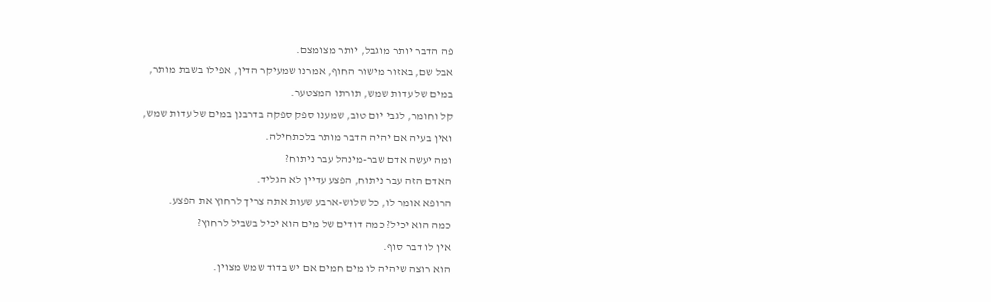פה הדבר יותר מוגבל, יותר מצומצם.
אבל שם, באזור מישור החוף, אמרנו שמעיקר הדין, אפילו בשבת מותר,
במים של עדות שמש, תורתו המצטער.
קל וחומר, לגבי יום טוב, שמענו ספק ספקה בדרבנן במים של עדות שמש,
ואין בעיה אם יהיה הדבר מותר בלכתחילה.
ומה יעשה אדם שבר-מינהל עבר ניתוח?
האדם הזה עבר ניתוח, הפצע עדיין לא הגליד.
הרופא אומר לו, כל שלוש-ארבע שעות אתה צריך לרחוץ את הפצע.
כמה הוא יכיל? כמה דודים של מים הוא יכיל בשביל לרחוץ?
אין לו דבר סוף.
הוא רוצה שיהיה לו מים חמים אם יש בדוד שמש מצוין.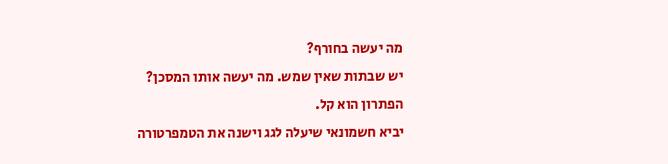מה יעשה בחורף?
יש שבתות שאין שמש. מה יעשה אותו המסכן?
הפתרון הוא קל.
יביא חשמונאי שיעלה לגג וישנה את הטמפרטורה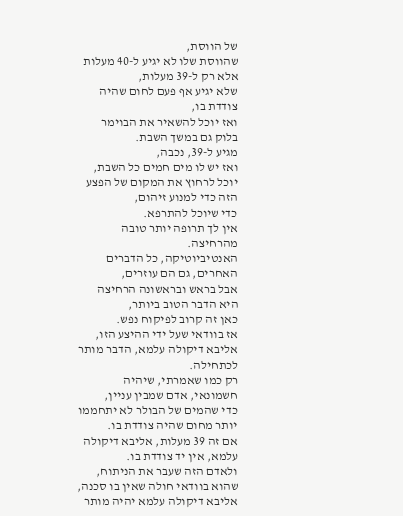של הווסת,
שהווסת שלו לא יגיע ל-40 מעלות אלא רק ל-39 מעלות,
שלא יגיע אף פעם לחום שהיה צודדת בו,
ואז יוכל להשאיר את הבוימר בלוק גם במשך השבת.
מגיע ל-39, נכבה,
ואז יש לו מים חמים כל השבת,
יוכל לרחוץ את המקום של הפצע הזה כדי למנוע זיהום,
כדי שיוכל להתרפא.
אין לך תרופה יותר טובה מהרחיצה.
האנטיביוטיקה, כל הדברים האחרים, גם הם עוזרים,
אבל בראש ובראשונה הרחיצה היא הדבר הטוב ביותר,
כאן זה קרוב לפיקוח נפש.
אז בוודאי שעל ידי ההיצע הזו,
אליבא דיקולה עלמא, הדבר מותר לכתחילה.
רק כמו שאמרתי, שיהיה חשמונאי, אדם שמבין עניין,
כדי שהמים של הבולר לא יתחממו יותר מחום שהיה צודדת בו.
אם זה 39 מעלות, אליבא דיקולה עלמא, אין יד צודדת בו.
ולאדם הזה שעבר את הניתוח,
שהוא בוודאי חולה שאין בו סכנה,
אליבא דיקולה עלמא יהיה מותר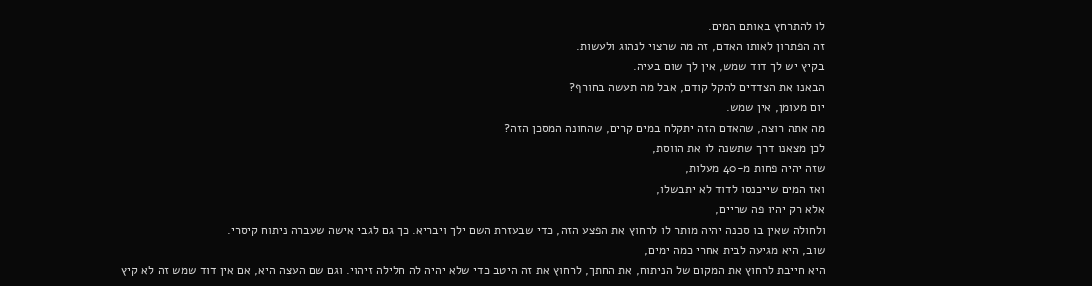לו להתרחץ באותם המים.
זה הפתרון לאותו האדם, זה מה שרצוי לנהוג ולעשות.
בקיץ יש לך דוד שמש, אין לך שום בעיה.
הבאנו את הצדדים להקל קודם, אבל מה תעשה בחורף?
יום מעומן, אין שמש.
מה אתה רוצה, שהאדם הזה יתקלח במים קרים, שהחונה המסכן הזה?
לכן מצאנו דרך שתשנה לו את הווסת,
שזה יהיה פחות מ-40 מעלות,
ואז המים שייכנסו לדוד לא יתבשלו,
אלא רק יהיו פה שריים,
ולחולה שאין בו סכנה יהיה מותר לו לרחוץ את הפצע הזה, כדי שבעזרת השם ילך ויבריא. כך גם לגבי אישה שעברה ניתוח קיסרי.
שוב, היא מגיעה לבית אחרי כמה ימים,
היא חייבת לרחוץ את המקום של הניתוח, את החתך, לרחוץ את זה היטב כדי שלא יהיה לה חלילה זיהוי. וגם שם העצה היא, אם אין דוד שמש זה לא קיץ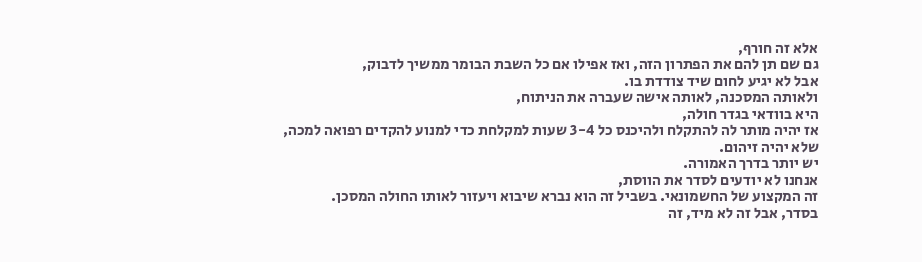אלא זה חורף,
גם שם תן להם את הפתרון הזה, ואז אפילו אם כל השבת הבומר ממשיך לדבוק,
אבל לא יגיע לחום שיד צודדת בו.
ולאותה המסכנה, לאותה אישה שעברה את הניתוח,
היא בוודאי בגדר חולה,
אז יהיה מותר לה להתקלח ולהיכנס כל 3-4 שעות למקלחת כדי למנוע להקדים רפואה למכה,
שלא יהיה זיהום.
יש יותר בדרך האמורה.
אנחנו לא יודעים לסדר את הווסת,
זה המקצוע של החשמונאי. בשביל זה הוא נברא שיבוא ויעזור לאותו החולה המסכן.
בסדר, אבל זה לא מיד, זה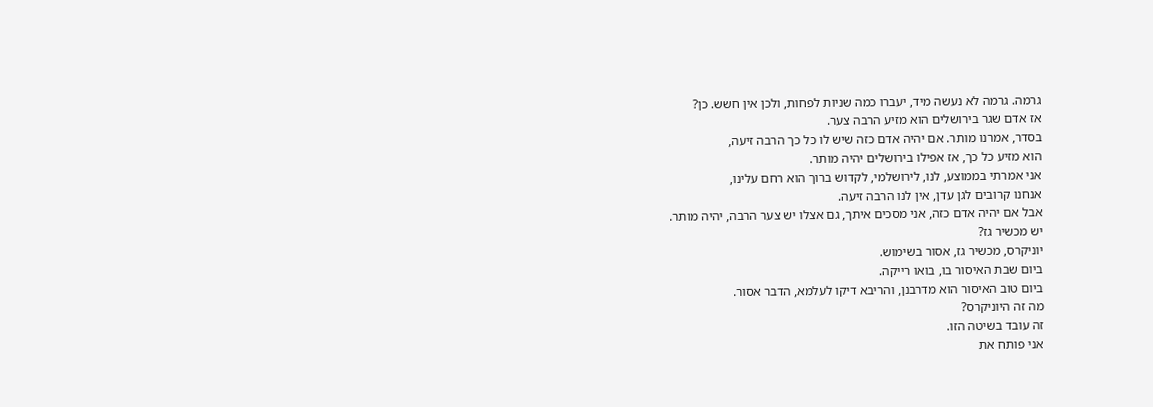גרמה. גרמה לא נעשה מיד, יעברו כמה שניות לפחות, ולכן אין חשש. כן?
אז אדם שגר בירושלים הוא מזיע הרבה צער.
בסדר, אמרנו מותר. אם יהיה אדם כזה שיש לו כל כך הרבה זיעה,
הוא מזיע כל כך, אז אפילו בירושלים יהיה מותר.
אני אמרתי בממוצע, לנו, לירושלמי, לקדוש ברוך הוא רחם עלינו,
אנחנו קרובים לגן עדן, אין לנו הרבה זיעה.
אבל אם יהיה אדם כזה, אני מסכים איתך, גם אצלו יש צער הרבה, יהיה מותר.
יש מכשיר גז?
יוניקרס, מכשיר גז, אסור בשימוש.
ביום שבת האיסור בו, בואו רייקה.
ביום טוב האיסור הוא מדרבנן, והריבא דיקו לעלמא, הדבר אסור.
מה זה היוניקרס?
זה עובד בשיטה הזו.
אני פותח את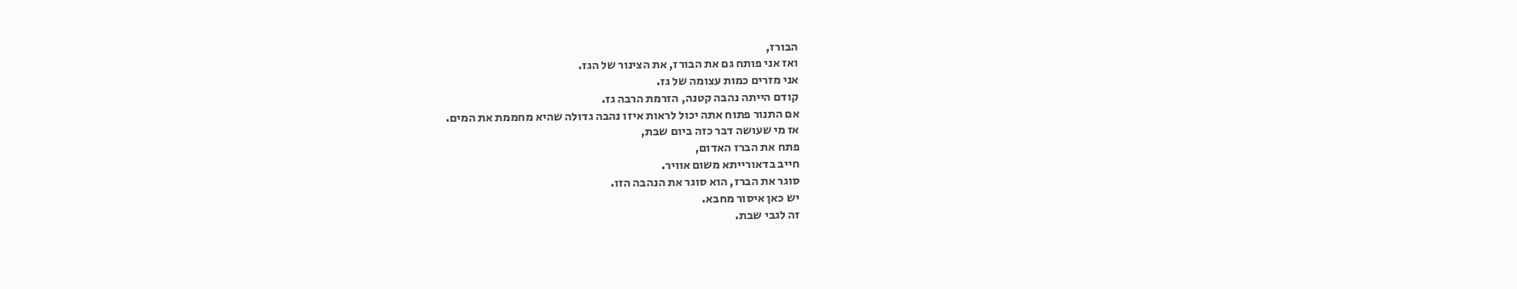הבורז,
ואז אני פותח גם את הבורז, את הצינור של הגז.
אני מזרים כמות עצומה של גז.
קודם הייתה נהבה קטנה, הזרמת הרבה גז.
אם התנור פתוח אתה יכול לראות איזו נהבה גדולה שהיא מחממת את המים.
אז מי שעושה דבר כזה ביום שבת,
פתח את הברז האדום,
חייב בדאורייתא משום אוויר.
סוגר את הברז, הוא סוגר את הנהבה הזו.
יש כאן איסור מחבא.
זה לגבי שבת.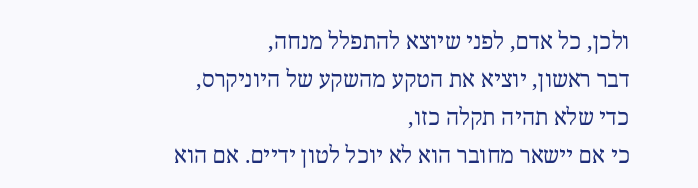ולכן, כל אדם, לפני שיוצא להתפלל מנחה,
דבר ראשון, יוציא את הטקע מהשקע של היוניקרס,
כדי שלא תהיה תקלה כזו,
כי אם יישאר מחובר הוא לא יוכל לטון ידיים. אם הוא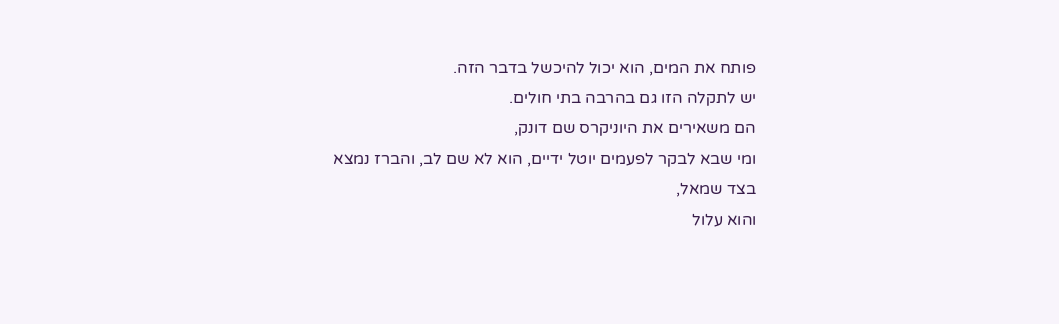פותח את המים, הוא יכול להיכשל בדבר הזה.
יש לתקלה הזו גם בהרבה בתי חולים.
הם משאירים את היוניקרס שם דונק,
ומי שבא לבקר לפעמים יוטל ידיים, הוא לא שם לב, והברז נמצא בצד שמאל,
והוא עלול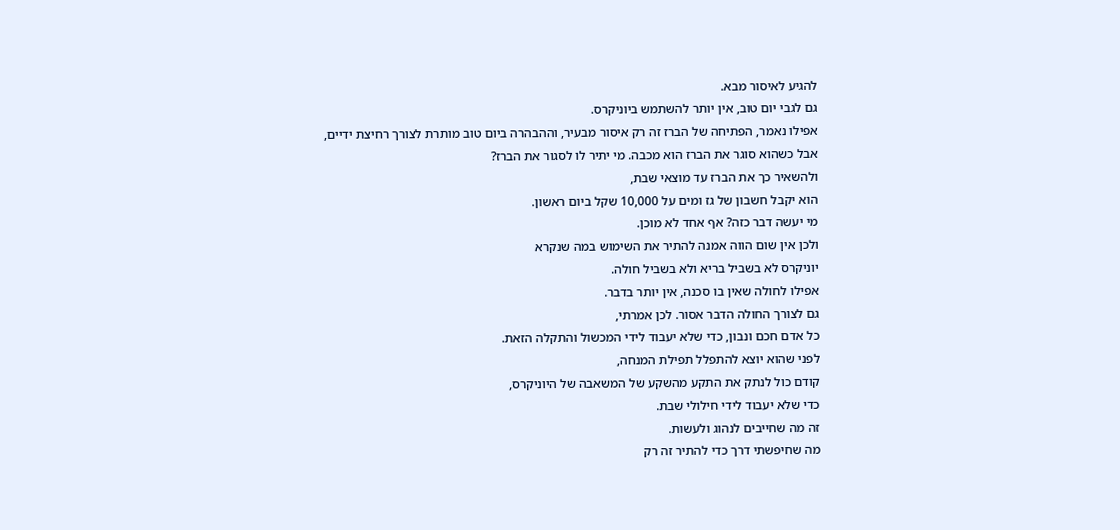להגיע לאיסור מבא.
גם לגבי יום טוב, אין יותר להשתמש ביוניקרס.
אפילו נאמר, הפתיחה של הברז זה רק איסור מבעיר, וההבהרה ביום טוב מותרת לצורך רחיצת ידיים,
אבל כשהוא סוגר את הברז הוא מכבה. מי יתיר לו לסגור את הברז?
ולהשאיר כך את הברז עד מוצאי שבת,
הוא יקבל חשבון של גז ומים על 10,000 שקל ביום ראשון.
מי יעשה דבר כזה? אף אחד לא מוכן.
ולכן אין שום הווה אמנה להתיר את השימוש במה שנקרא
יוניקרס לא בשביל בריא ולא בשביל חולה.
אפילו לחולה שאין בו סכנה, אין יותר בדבר.
גם לצורך החולה הדבר אסור. לכן אמרתי,
כל אדם חכם ונבון, כדי שלא יעבוד לידי המכשול והתקלה הזאת.
לפני שהוא יוצא להתפלל תפילת המנחה,
קודם כול לנתק את התקע מהשקע של המשאבה של היוניקרס,
כדי שלא יעבוד לידי חילולי שבת.
זה מה שחייבים לנהוג ולעשות.
מה שחיפשתי דרך כדי להתיר זה רק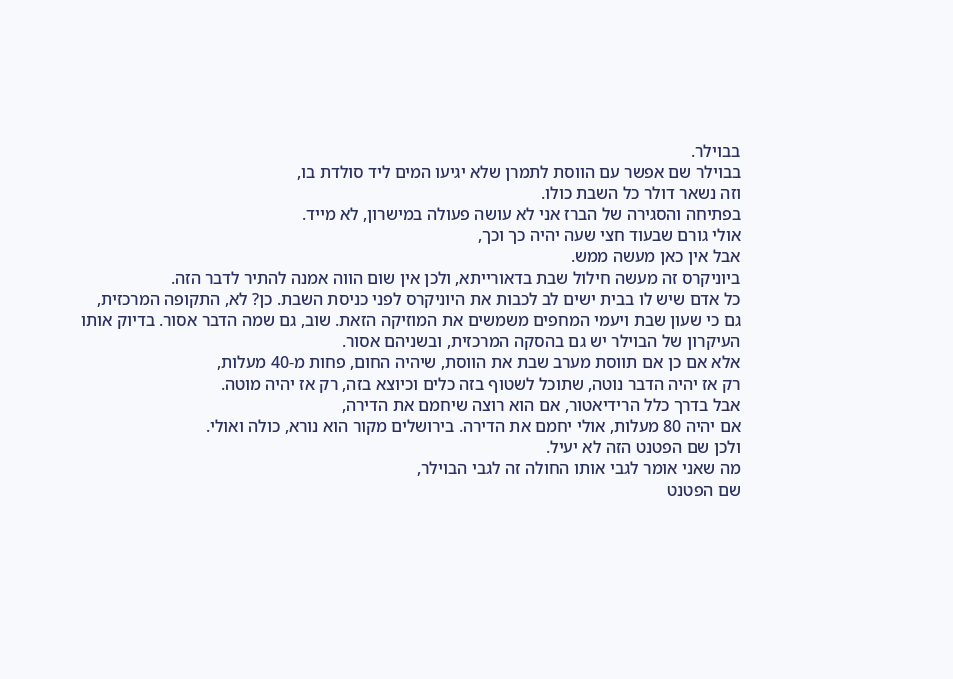בבוילר.
בבוילר שם אפשר עם הווסת לתמרן שלא יגיעו המים ליד סולדת בו,
וזה נשאר דולר כל השבת כולו.
בפתיחה והסגירה של הברז אני לא עושה פעולה במישרון, לא מייד.
אולי גורם שבעוד חצי שעה יהיה כך וכך,
אבל אין כאן מעשה ממש.
ביוניקרס זה מעשה חילול שבת בדאורייתא, ולכן אין שום הווה אמנה להתיר לדבר הזה.
כל אדם שיש לו בבית ישים לב לכבות את היוניקרס לפני כניסת השבת. כן? לא, התקופה המרכזית,
גם כי שעון שבת ויעמי המחפים משמשים את המוזיקה הזאת. שוב, גם שמה הדבר אסור. בדיוק אותו העיקרון של הבוילר יש גם בהסקה המרכזית, ובשניהם אסור.
אלא אם כן אם תווסת מערב שבת את הווסת, שיהיה החום, פחות מ-40 מעלות,
רק אז יהיה הדבר נוטה, שתוכל לשטוף בזה כלים וכיוצא בזה, רק אז יהיה מוטה.
אבל בדרך כלל הרידיאטור, אם הוא רוצה שיחמם את הדירה,
אם יהיה 80 מעלות, אולי יחמם את הדירה. בירושלים מקור הוא נורא, כולה ואולי.
ולכן שם הפטנט הזה לא יעיל.
מה שאני אומר לגבי אותו החולה זה לגבי הבוילר,
שם הפטנט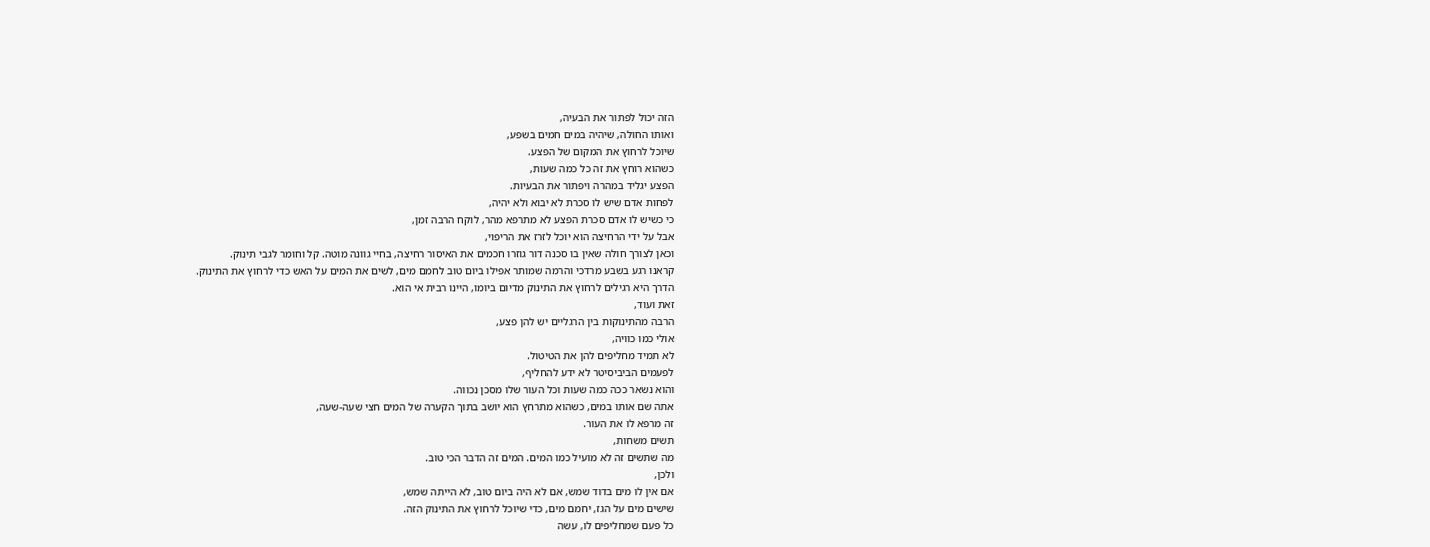הזה יכול לפתור את הבעיה,
ואותו החולה, שיהיה במים חמים בשפע,
שיוכל לרחוץ את המקום של הפצע.
כשהוא רוחץ את זה כל כמה שעות,
הפצע יגליד במהרה ויפתור את הבעיות.
לפחות אדם שיש לו סכרת לא יבוא ולא יהיה,
כי כשיש לו אדם סכרת הפצע לא מתרפא מהר, לוקח הרבה זמן,
אבל על ידי הרחיצה הוא יוכל לזרז את הריפוי,
וכאן לצורך חולה שאין בו סכנה דור גוזרו חכמים את האיסור רחיצה, בחיי גוונה מוטה. קל וחומר לגבי תינוק.
קראנו רגע בשבע מרדכי והרמה שמותר אפילו ביום טוב לחמם מים, לשים את המים על האש כדי לרחוץ את התינוק.
הדרך היא רגילים לרחוץ את התינוק מדיום ביומו, היינו רבית אי הוא.
זאת ועוד,
הרבה מהתינוקות בין הרגליים יש להן פצע,
אולי כמו כוויה,
לא תמיד מחליפים להן את הטיטול.
לפעמים הביביסיטר לא ידע להחליף,
והוא נשאר ככה כמה שעות וכל העור שלו מסכן נכווה.
אתה שם אותו במים, כשהוא מתרחץ הוא יושב בתוך הקערה של המים חצי שעה-שעה,
זה מרפא לו את העור.
תשים משחות,
מה שתשים זה לא מועיל כמו המים. המים זה הדבר הכי טוב.
ולכן,
אם אין לו מים בדוד שמש, אם לא היה ביום טוב, לא הייתה שמש,
שישים מים על הגז, יחמם מים, כדי שיוכל לרחוץ את התינוק הזה.
כל פעם שמחליפים לו, עשה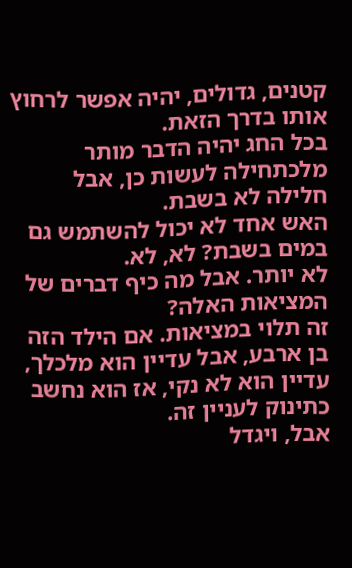קטנים, גדולים, יהיה אפשר לרחוץ אותו בדרך הזאת.
בכל החג יהיה הדבר מותר מלכתחילה לעשות כן, אבל חלילה לא בשבת.
האש אחד לא יכול להשתמש גם במים בשבת? לא, לא.
לא יותר. אבל מה כיף דברים של המציאות האלה?
זה תלוי במציאות. אם הילד הזה בן ארבע, אבל עדיין הוא מלכלך,
עדיין הוא לא נקי, אז הוא נחשב כתינוק לעניין זה.
אבל, ויגדל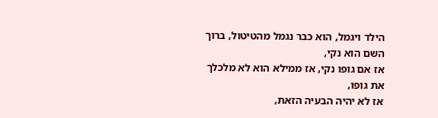הילד ויגמל, הוא כבר נגמל מהטיטול, ברוך השם הוא נקי,
אז אם גופו נקי, אז ממילא הוא לא מלכלך את גופו,
אז לא יהיה הבעיה הזאת,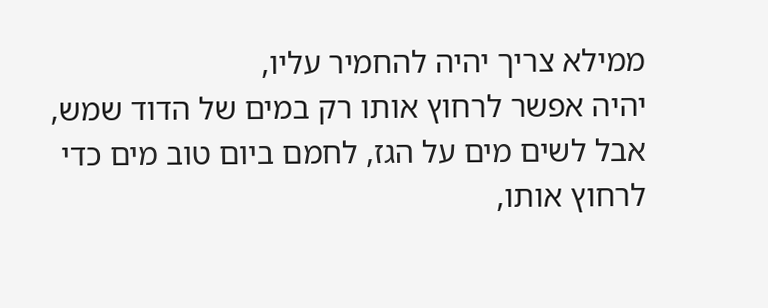ממילא צריך יהיה להחמיר עליו,
יהיה אפשר לרחוץ אותו רק במים של הדוד שמש,
אבל לשים מים על הגז, לחמם ביום טוב מים כדי לרחוץ אותו,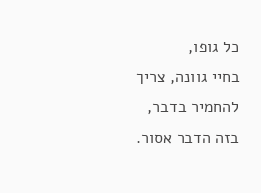כל גופו,
בחיי גוונה, צריך להחמיר בדבר, בזה הדבר אסור.